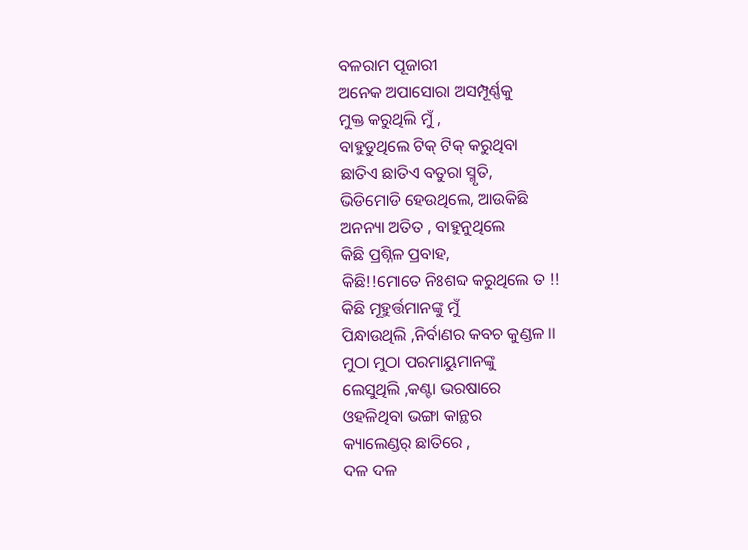ବଳରାମ ପୂଜାରୀ
ଅନେକ ଅପାସୋରା ଅସମ୍ପୂର୍ଣ୍ଣକୁ
ମୁକ୍ତ କରୁଥିଲି ମୁଁ ,
ବାହୁଡୁଥିଲେ ଟିକ୍ ଟିକ୍ କରୁଥିବା
ଛାତିଏ ଛାତିଏ ବତୁରା ସ୍ମୃତି,
ଭିଡିମୋଡି ହେଉଥିଲେ, ଆଉକିଛି
ଅନନ୍ୟା ଅତିତ , ବାହୁନୁଥିଲେ
କିଛି ପ୍ରଶ୍ନିଳ ପ୍ରବାହ,
କିଛି!!ମୋତେ ନିଃଶବ୍ଦ କରୁଥିଲେ ତ !!
କିଛି ମୂହୁର୍ତ୍ତମାନଙ୍କୁ ମୁଁ
ପିନ୍ଧାଉଥିଲି ,ନିର୍ବାଣର କବଚ କୁଣ୍ଡଳ ।।
ମୁଠା ମୁଠା ପରମାୟୁମାନଙ୍କୁ
ଲେସୁଥିଲି ,କଣ୍ଟା ଭରଷାରେ
ଓହଳିଥିବା ଭଙ୍ଗା କାନ୍ଥର
କ୍ୟାଲେଣ୍ଡର୍ ଛାତିରେ ,
ଦଳ ଦଳ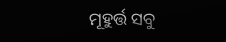ମୂହୁର୍ତ୍ତ ସବୁ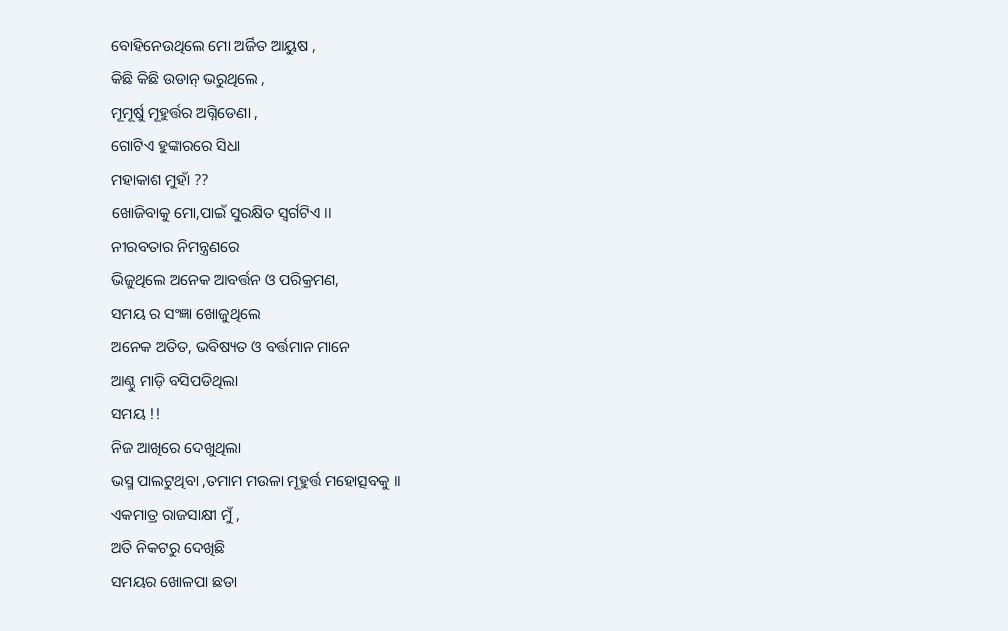ବୋହିନେଉଥିଲେ ମୋ ଅର୍ଜିତ ଆୟୁଷ ,
କିଛି କିଛି ଉଡାନ୍ ଭରୁଥିଲେ ,
ମୂମୂର୍ଷୁ ମୂହୁର୍ତ୍ତର ଅଗ୍ନିଡେଣା ,
ଗୋଟିଏ ହୁଙ୍କାରରେ ସିଧା
ମହାକାଶ ମୁହାଁ ??
ଖୋଜିବାକୁ ମୋ,ପାଇଁ ସୁରକ୍ଷିତ ସ୍ୱର୍ଗଟିଏ ।।
ନୀରବତାର ନିମନ୍ତ୍ରଣରେ
ଭିଜୁଥିଲେ ଅନେକ ଆବର୍ତ୍ତନ ଓ ପରିକ୍ରମଣ,
ସମୟ ର ସଂଜ୍ଞା ଖୋଜୁଥିଲେ
ଅନେକ ଅତିତ, ଭବିଷ୍ୟତ ଓ ବର୍ତ୍ତମାନ ମାନେ
ଆଣ୍ଠୁ ମାଡ଼ି ବସିପଡିଥିଲା
ସମୟ !!
ନିଜ ଆଖିରେ ଦେଖୁଥିଲା
ଭସ୍ମ ପାଲଟୁଥିବା ,ତମାମ ମଉଳା ମୂହୁର୍ତ୍ତ ମହୋତ୍ସବକୁ ।।
ଏକମାତ୍ର ରାଜସାକ୍ଷୀ ମୁଁ ,
ଅତି ନିକଟରୁ ଦେଖିଛି
ସମୟର ଖୋଳପା ଛଡା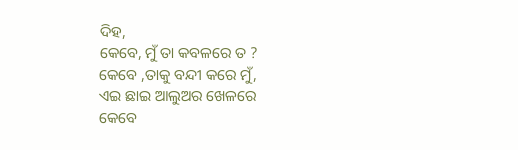ଦିହ,
କେବେ, ମୁଁ ତା କବଳରେ ତ ?
କେବେ ,ତାକୁ ବନ୍ଦୀ କରେ ମୁଁ,
ଏଇ ଛାଇ ଆଲୁଅର ଖେଳରେ
କେବେ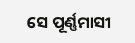ସେ ପୂର୍ଣ୍ଣମାସୀ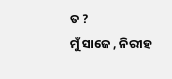ତ ?
ମୁଁ ସାଜେ , ନିରୀହ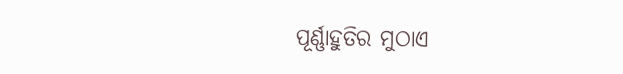ପୂର୍ଣ୍ଣାହୁତିର ମୁଠାଏ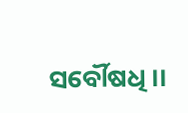ସର୍ବୌଷଧି ।।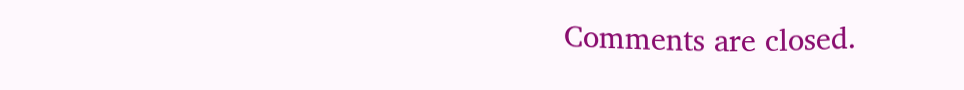Comments are closed.